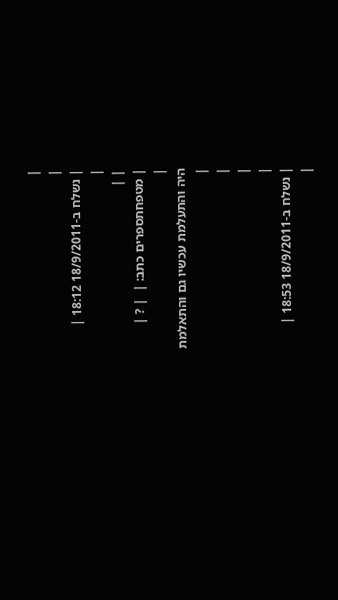|
|
| נשלח ב-18/9/2011 18:12 |
|
| |
| מטפחתספרים כתב: |  | ? |
|
היה והתעלמת עכשיו גם והתאלמת
|
|
|
|
| נשלח ב-18/9/2011 18:53 |
|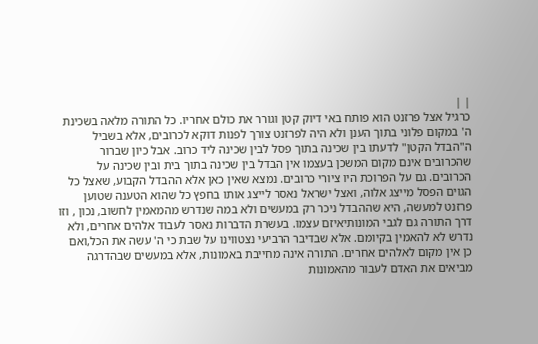| |
כרגיל אצל פרזנט הוא פותח באי דיוק קטן וגורר את כולם אחריו. כל התורה מלאה בשכינת ה' במקום פלוני בתוך הענן ולא היה לפרזנט צורך לפנות דוקא לכרובים, אלא בשביל ה"הבדל הקטן" לדעתו בין שכינה בתוך פסל לבין שכינה ליד כרוב. אבל כיון שברור שהכרובים אינם מקום המשכן בעצמו אין הבדל בין שכינה בתוך בית ובין שכינה על הכרובים. גם על הפרוכת היו ציורי כרובים. נמצא שאין כאן אלא ההבדל הקבוע, שאצל כל הגוים הפסל מייצג אלוה, ואצל ישראל נאסר לייצג אותו בחפץ כל שהוא הטענה שטוען פרזנט למעשה, היא שההבדל ניכר רק במעשים ולא במה שנדרש מהמאמין לחשוב, נכון , וזו דרך התורה גם לגבי המונותיאיזם עצמו. בעשרת הדברות נאסר לעבוד אלהים אחרים, ולא נדרש לא להאמין בקיומם. אלא שבדיבר הרביעי נצטווינו על שבת כי ה' עשה את הכל,ואם כן אין מקום לאלהים אחרים. התורה אינה מחייבת באמונות, אלא במעשים שבהדרגה מביאים את האדם לעבור מהאמונות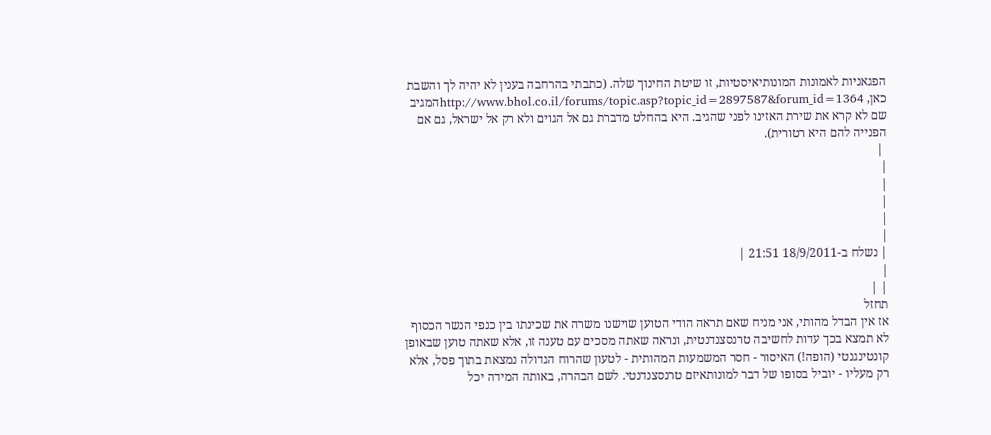הפגאניות לאמונות המונותיאיסטיות, זו שיטת החינוך שלה. (כתבתי בהרחבה בענין לא יהיה לך והשבת כאן, http://www.bhol.co.il/forums/topic.asp?topic_id=2897587&forum_id=1364המגיב שם לא קרא את שירת האזינו לפני שהגיב. היא בהחלט מדברת גם אל הגוים ולא רק אל ישראל, גם אם הפנייה להם היא רטורית).
 |
|
|
|
|
|
| נשלח ב-18/9/2011 21:51 |
|
| |
תחזל
אז אין הבדל מהותי, אני מניח שאם תראה הודי הטוען שוישנו משרה את שכינתו בין כנפי הנשר הכסוף לא תמצא בכך עדות לחשיבה טרנסצנדנטית, ונראה שאתה מסכים עם טענה זו, אלא שאתה טוען שבאופן קונטינגנטי (הופה!) האיסור - חסר המשמעות המהותית - לטעון שהרוח הגדולה נמצאת בתוך פסל, אלא רק מעליו - יוביל בסופו של דבר למונותאיזם טרנסצנדנטי. לשם הבהרה, באותה המידה יכל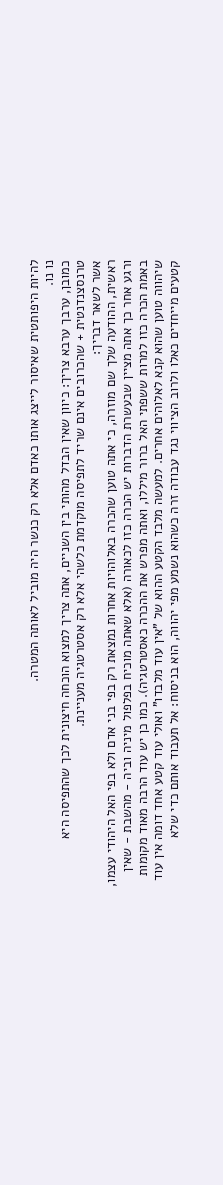להיות היפותטית שאיסור לייצג אותו כאדם אלא רק כנשר היה מוביל לאותה המטרה.
נו נו.
כמובן, ערבך ערבא צריך: כיוון שאין הבדל מהותי בין השניים, אתה צריך למצוא הוכחה חיצונית לכך שהתפיסה היא טרנסצנדנטית + שהכרובים אינם שריד לתפיסה מוקדמת כלשהי אלא רק אסטרטגיה מעניינת.
אשר לשאר דבריך:
ראשית, ההודעה שלך שם מוזרה, כי אתה טוען שהכרה באלוהויות אחרות נמצאת רק בפי בני אדם ולא בפי האל היהודי עצמו, ורגע אחר כך אתה מציין שבעשרת הדברות יש הכרה כזו לכאורה (אלא שאתה מוכיח בפלפול מיניה וביה - מהשבת - שאין באמת הכרה כזו למרות ששפתי האל ברור מיללו, ואתה מפרש את ההכרה כאסטרטגיה). כמו כן יש עוד הרבה מאוד מקומות שיהווה טוען שהוא קנא לאלוהים אחרים. למעשה מלבד הקטע ההוא של "אין עוד מלבדו" ואולי עוד קטע אחד דומה אין עוד קטעים מייחדים כאלו ולרוב הציווי נגד עבודה זרה כשהוא נשמע מפי יהווה, הוא בניסוח: אל תעבוד אותם כדי שלא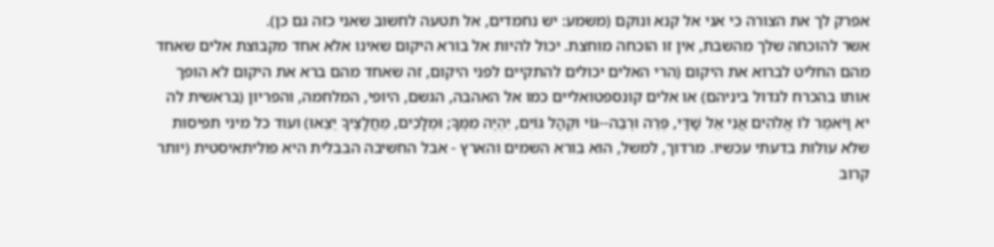אפרק לך את הצורה כי אני אל קנא ונוקם (משמע: יש נחמדים, אל תטעה לחשוב שאני כזה גם כן).
אשר להוכחה שלך מהשבת, אין זו הוכחה מוחצת. יכול להיות אל בורא היקום שאינו אלא אחד מקבוצת אלים שאחד מהם החליט לברוא את היקום (הרי האלים יכולים להתקיים לפני היקום, זה שאחד מהם ברא את היקום לא הופך אותו בהכרח לגדול ביניהם) או אלים קונספטואליים כמו אל האהבה, הגשם, היופי, המלחמה, והפריון (בראשית לה יא וַיֹּאמֶר לוֹ אֱלֹהִים אֲנִי אֵל שַׁדַּי, פְּרֵה וּרְבֵה--גּוֹי וּקְהַל גּוֹיִם, יִהְיֶה מִמֶּךָּ; וּמְלָכִים, מֵחֲלָצֶיךָ יֵצֵאוּ) ועוד כל מיני תפיסות שלא עולות בדעתי עכשיו. מרדוך, למשל, הוא בורא השמים והארץ - אבל החשיבה הבבלית היא פוליתאיסטית (יותר קרוב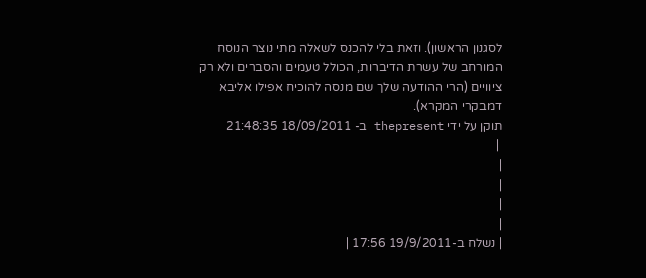לסגנון הראשון). וזאת בלי להכנס לשאלה מתי נוצר הנוסח המורחב של עשרת הדיברות, הכולל טעמים והסברים ולא רק ציוויים (הרי ההודעה שלך שם מנסה להוכיח אפילו אליבא דמבקרי המקרא).
תוקן על ידי thepresent ב- 18/09/2011 21:48:35
 |
|
|
|
|
| נשלח ב-19/9/2011 17:56 |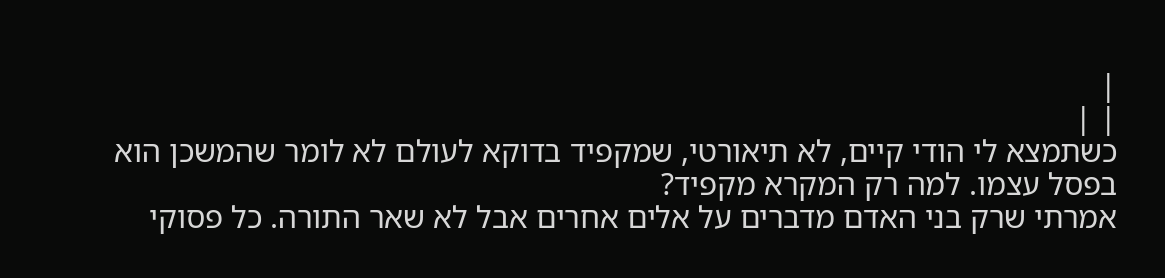|
| |
כשתמצא לי הודי קיים, לא תיאורטי, שמקפיד בדוקא לעולם לא לומר שהמשכן הוא בפסל עצמו. למה רק המקרא מקפיד?
אמרתי שרק בני האדם מדברים על אלים אחרים אבל לא שאר התורה. כל פסוקי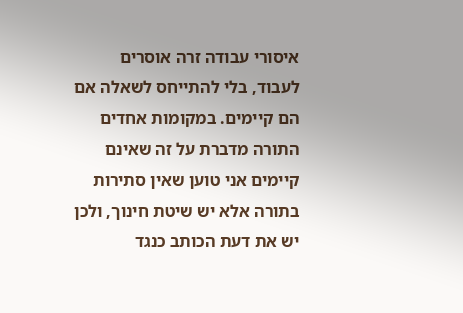איסורי עבודה זרה אוסרים לעבוד, בלי להתייחס לשאלה אם הם קיימים. במקומות אחדים התורה מדברת על זה שאינם קיימים אני טוען שאין סתירות בתורה אלא יש שיטת חינוך, ולכן יש את דעת הכותב כנגד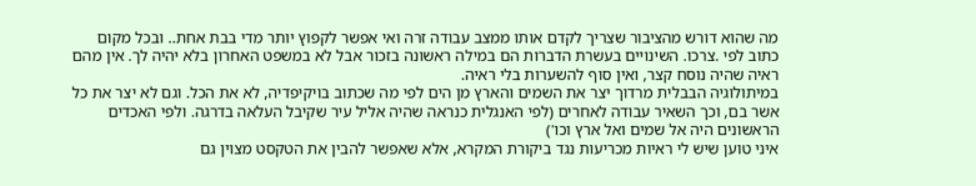מה שהוא דורש מהציבור שצריך לקדם אותו ממצב עבודה זרה ואי אפשר לקפוץ יותר מדי בבת אחת.. ובכל מקום כתוב לפי .צרכו. השינויים בעשרת הדברות הם במילה ראשונה בזכור אבל לא במשפט האחרון בלא יהיה לך. אין מהם ראיה שהיה נוסח קצר, ואין סוף להשערות בלי ראיה.
במיתולוגיה הבבלית מרדוך יצר את השמים והארץ מן הים לפי מה שכתוב בויקיפדיה, לא את הכל. וגם לא יצר את כל אשר בם, וכך השאיר עבודה לאחרים (לפי האנגלית כנראה שהיה אליל עיר שקיבל העלאה בדרגה. ולפי האכדים הראשונים היה אל שמים ואל ארץ וכו')
איני טוען שיש לי ראיות מכריעות נגד ביקורת המקרא, אלא שאפשר להבין את הטקסט מצוין גם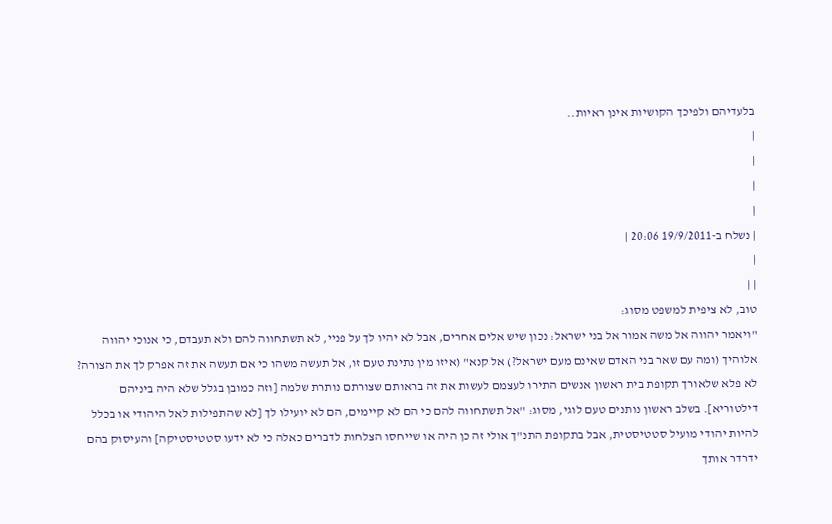בלעדיהם ולפיכך הקושיות אינן ראיות..
|
|
|
|
| נשלח ב-19/9/2011 20:06 |
|
| |
טוב, לא ציפית למשפט מסוג:
"ויאמר יהווה אל משה אמור אל בני ישראל: נכון שיש אלים אחרים, אבל לא יהיו לך על פניי, לא תשתחווה להם ולא תעבדם, כי אנוכי יהווה אלוהיך (ומה עם שאר בני האדם שאינם מעם ישראל?) אל קנא" (איזו מין נתינת טעם זו, אל תעשה משהו כי אם תעשה את זה אפרק לך את הצורה? לא פלא שלאורך תקופת בית ראשון אנשים התירו לעצמם לעשות את זה בראותם שצורתם נותרת שלמה [וזה כמובן בגלל שלא היה ביניהם דילטוריא]. בשלב ראשון נותנים טעם לוגי, מסוג: "אל תשתחווה להם כי הם לא קיימים, הם לא יועילו לך [לא שהתפילות לאל היהודי או בכלל להיות יהודי מועיל סטטיסטית, אבל בתקופת התנ"ך אולי זה כן היה או שייחסו הצלחות לדברים כאלה כי לא ידעו סטטיסטיקה] והעיסוק בהם ידרדר אותך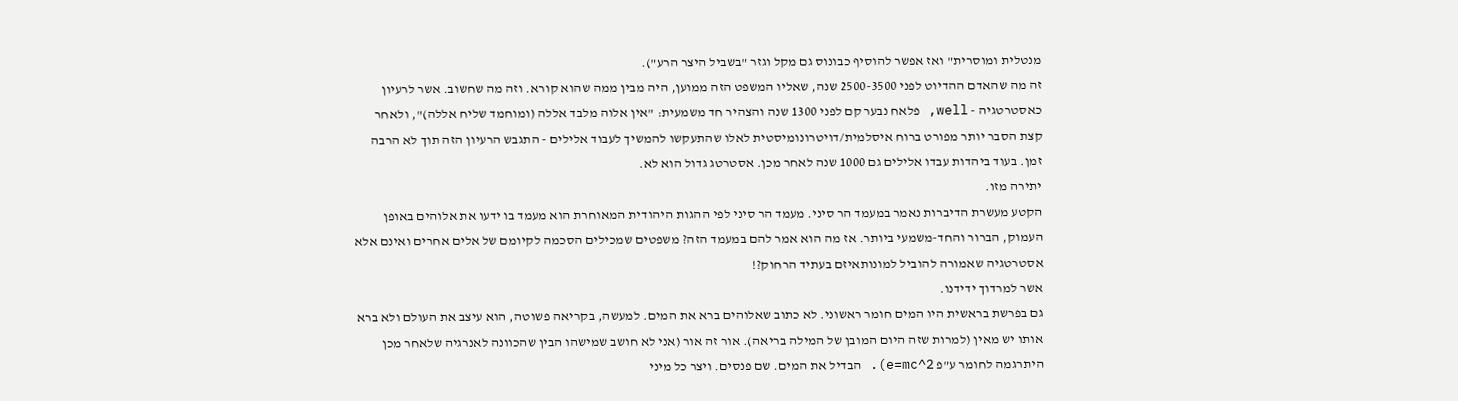מנטלית ומוסרית" ואז אפשר להוסיף כבונוס גם מקל וגזר "בשביל היצר הרע").
זה מה שהאדם ההדיוט לפני 2500-3500 שנה, שאליו המשפט הזה ממוען, היה מבין ממה שהוא קורא. וזה מה שחשוב. אשר לרעיון כאסטרטגיה - well, פלאח נבער קם לפני 1300 שנה והצהיר חד משמעית: "אין אלוה מלבד אללה (ומוחמד שליח אללה)", ולאחר קצת הסבר יותר מפורט ברוח איסלמית/דויטרונומיסטית לאלו שהתעקשו להמשיך לעבוד אלילים - התגבש הרעיון הזה תוך לא הרבה זמן. בעוד ביהדות עבדו אלילים גם 1000 שנה לאחר מכן. אסטרטג גדול הוא לא.
יתירה מזו.
הקטע מעשרת הדיברות נאמר במעמד הר סיני. מעמד הר סיני לפי ההגות היהודית המאוחרת הוא מעמד בו ידעו את אלוהים באופן העמוק, הברור והחד-משמעי ביותר. אז מה הוא אמר להם במעמד הזה? משפטים שמכילים הסכמה לקיומם של אלים אחרים ואינם אלא אסטרטגיה שאמורה להוביל למונותאיזם בעתיד הרחוק?!
אשר למרדוך ידידנו.
גם בפרשת בראשית היו המים חומר ראשוני. לא כתוב שאלוהים ברא את המים. למעשה, בקריאה פשוטה, הוא עיצב את העולם ולא ברא אותו יש מאין (למרות שזה היום המובן של המילה בריאה). אור זה אור (אני לא חושב שמישהו הבין שהכוונה לאנרגיה שלאחר מכן היתרגמה לחומר ע"פ e=mc^2). הבדיל את המים. שם פנסים. ויצר כל מיני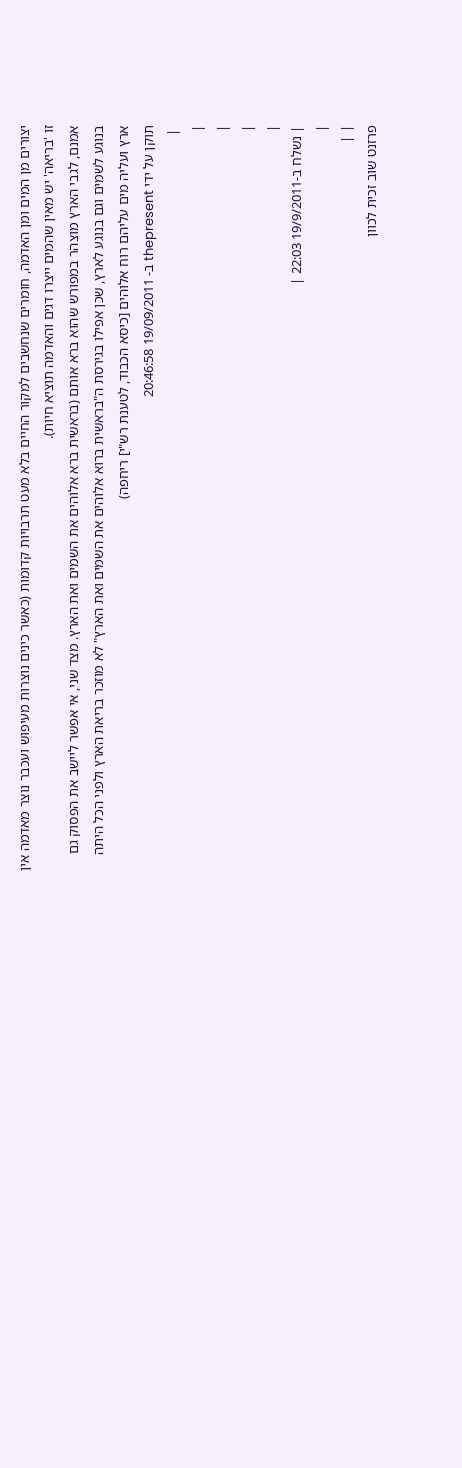יצורים מן המים ומן האדמה, חומרים שנחשבים למקור החיים בלא מעט תרבויות קדומות (כאשר כינים נוצרות מעיפוש ועכבר נוצר מאדמה אין זו 'בריאה' יש מאין שהמים ייצרו דגים והאדמה תוציא חיות).
אמנם, לגבי הארץ מוצהר במפורש שהוא ברא אותם (בראשית ברא אלוהים את השמים ואת הארץ. מצד שני, אי אפשר ליישב את הפסוק גם בנוגע לשמים וגם בנוגע לארץ, שכן אפילו בגירסת ה"בראשית ברוא אלוהים את השמים ואת הארץ" לא מוזכר בריאת הארץ ולפני הכל היתה ארץ ועליה מים עליהם רוח אלוהים [כיסא הכבוד, לטענת רש"י] ריחפה)
תוקן על ידי thepresent ב- 19/09/2011 20:46:58
 |
|
|
|
|
| נשלח ב-19/9/2011 22:03 |
|
| |
פרזנט שוב זכית לכוון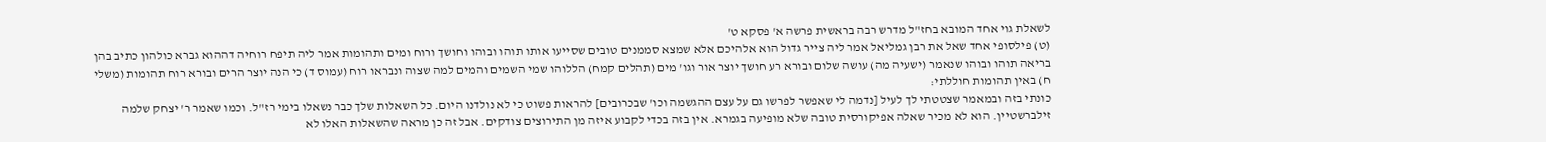לשאלת גוי אחד המובא בחז"ל מדרש רבה בראשית פרשה א' פסקא ט'
(ט) פילסופי אחד שאל את רבן גמליאל אמר ליה צייר גדול הוא אלהיכם אלא שמצא סממנים טובים שסייעו אותו תוהו ובוהו וחושך ורוח ומים ותהומות אמר ליה תיפח רוחיה דההוא גברא כולהון כתיב בהן בריאה תוהו ובוהו שנאמר (ישעיה מה) עושה שלום ובורא רע חושך יוצר אור וגו' מים (תהלים קמח) הללוהו שמי השמים והמים למה שצוה ונבראו רוח (עמוס ד) כי הנה יוצר הרים ובורא רוח תהומות (משלי ח) באין תהומות חוללתי:
כונתי בזה ובמאמר שצטטתי לך לעיל [נדמה לי שאפשר לפרשו גם על עצם ההגשמה וכו' שבכרובים] להראות פשוט כי לא נולדנו היום. כל השאלות שלך כבר נשאלו בימי רז"ל. וכמו שאמר ר' יצחק שלמה זילברשטיין. הוא לא מכיר שאלה אפיקורסית טובה שלא מופיעה בגמרא. אין בזה בכדי לקבוע איזה מן התירוצים צודקים. אבל זה כן מראה שהשאלות האלו לא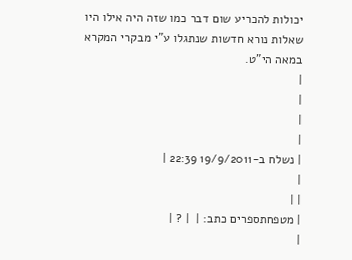יכולות להכריע שום דבר כמו שזה היה אילו היו שאלות נורא חדשות שנתגלו ע"י מבקרי המקרא במאה הי"ט.
|
|
|
|
| נשלח ב-19/9/2011 22:39 |
|
| |
| מטפחתספרים כתב: |  | ? |
|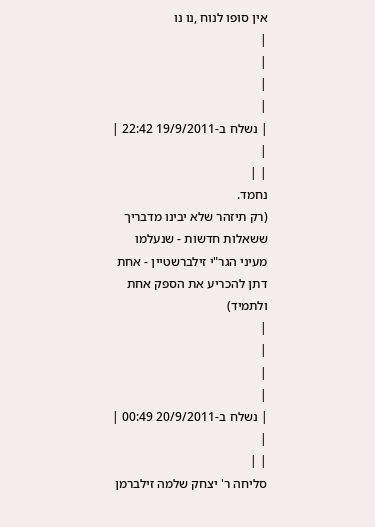אין סופו לנוח ,נו נו
|
|
|
|
| נשלח ב-19/9/2011 22:42 |
|
| |
נחמד.
(רק תיזהר שלא יבינו מדבריך ששאלות חדשות - שנעלמו מעיני הגר"י זילברשטיין - אחת דתן להכריע את הספק אחת ולתמיד)
|
|
|
|
| נשלח ב-20/9/2011 00:49 |
|
| |
סליחה ר' יצחק שלמה זילברמן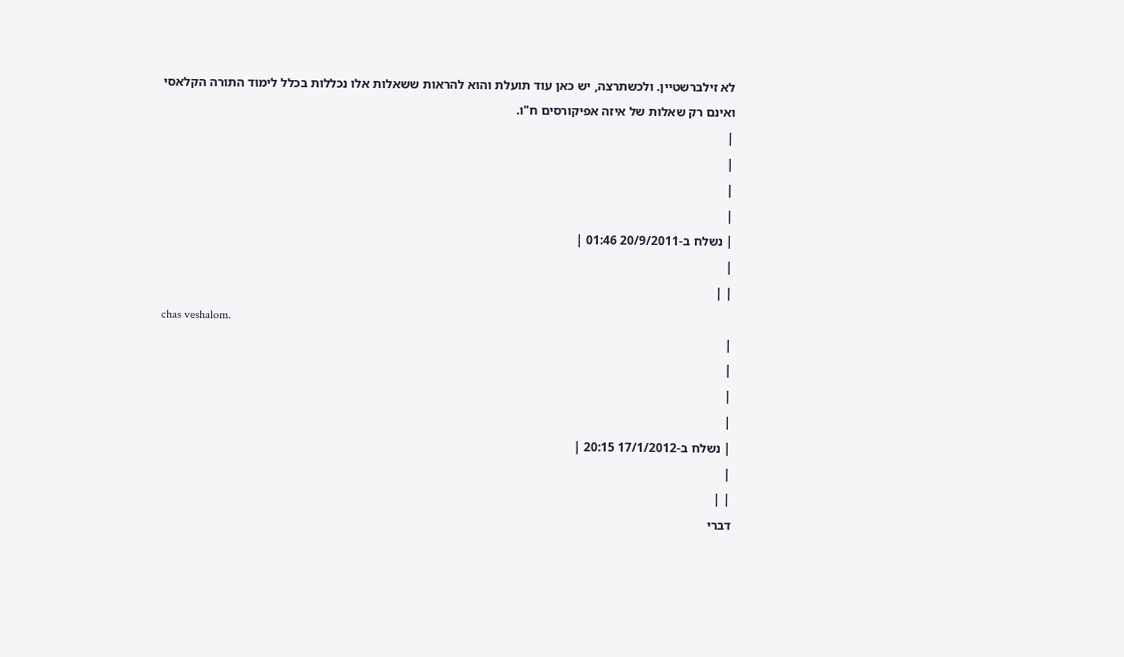לא זילברשטיין. ולכשתרצה, יש כאן עוד תועלת והוא להראות ששאלות אלו נכללות בכלל לימוד התורה הקלאסי ואינם רק שאלות של איזה אפיקורסים ח"ו.
|
|
|
|
| נשלח ב-20/9/2011 01:46 |
|
| |
chas veshalom.
|
|
|
|
| נשלח ב-17/1/2012 20:15 |
|
| |
דברי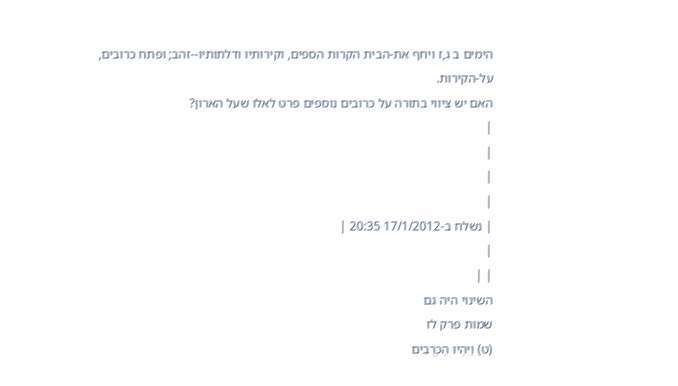הימים ב ג,ז ויחף את-הבית הקרות הספים, וקירותיו ודלתותיו--זהב; ופתח כרובים, על-הקירות.
האם יש ציווי בתורה על כרובים נוספים פרט לאלו שעל הארון?
|
|
|
|
| נשלח ב-17/1/2012 20:35 |
|
| |
השינוי היה גם
שמות פרק לז
(ט) וַיִּהְיוּ הַכְּרֻבִים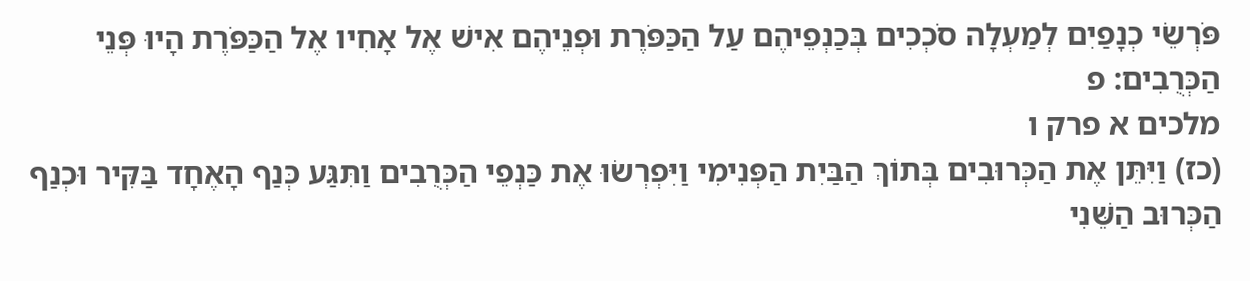פֹּרְשֵׂי כְנָפַיִם לְמַעְלָה סֹכְכִים בְּכַנְפֵיהֶם עַל הַכַּפֹּרֶת וּפְנֵיהֶם אִישׁ אֶל אָחִיו אֶל הַכַּפֹּרֶת הָיוּ פְּנֵי הַכְּרֻבִים: פ
מלכים א פרק ו
(כז) וַיִּתֵּן אֶת הַכְּרוּבִים בְּתוֹךְ הַבַּיִת הַפְּנִימִי וַיִּפְרְשׂוּ אֶת כַּנְפֵי הַכְּרֻבִים וַתִּגַּע כְּנַף הָאֶחָד בַּקִּיר וּכְנַף הַכְּרוּב הַשֵּׁנִי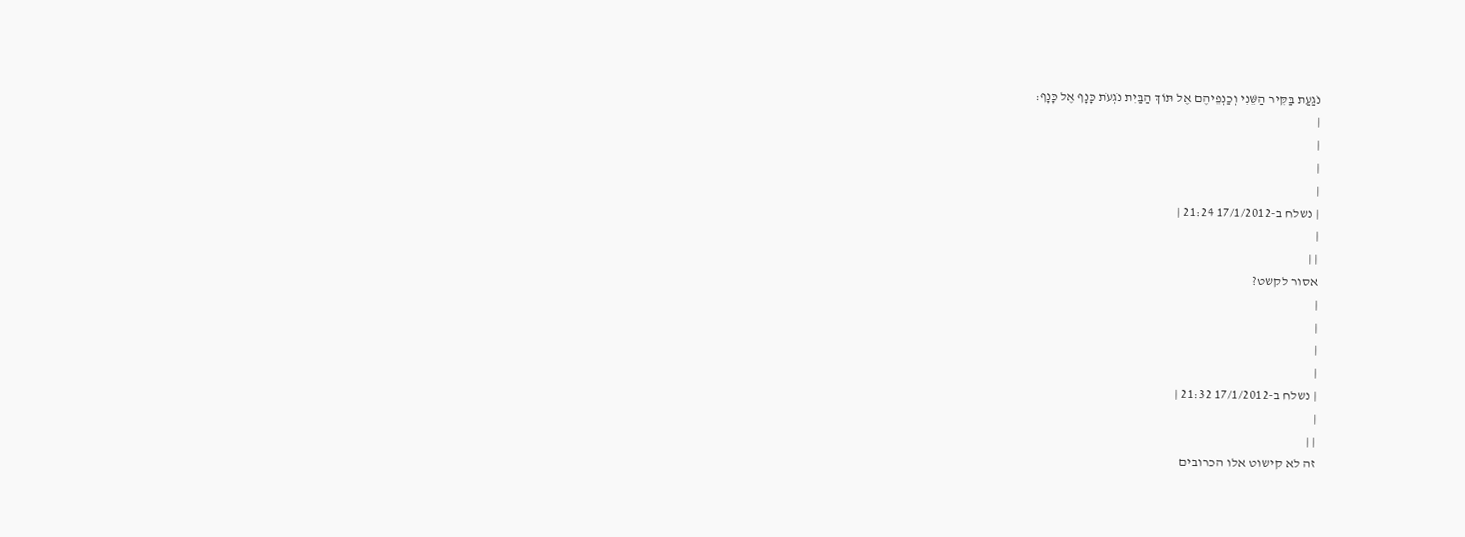נֹגַעַת בַּקִּיר הַשֵּׁנִי וְכַנְפֵיהֶם אֶל תּוֹךְ הַבַּיִת נֹגְעֹת כָּנָף אֶל כָּנָף:
|
|
|
|
| נשלח ב-17/1/2012 21:24 |
|
| |
אסור לקשט?
|
|
|
|
| נשלח ב-17/1/2012 21:32 |
|
| |
זה לא קישוט אלו הכרובים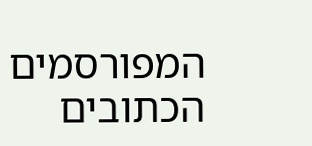המפורסמים הכתובים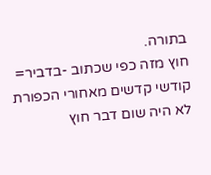בתורה.
חוץ מזה כפי שכתוב -בדביר= קודשי קדשים מאחורי הכפורת לא היה שום דבר חוץ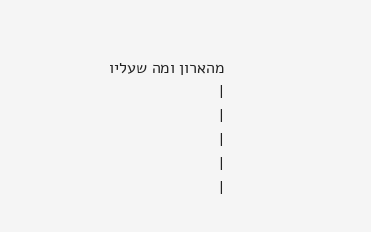מהארון ומה שעליו
|
|
|
|
|